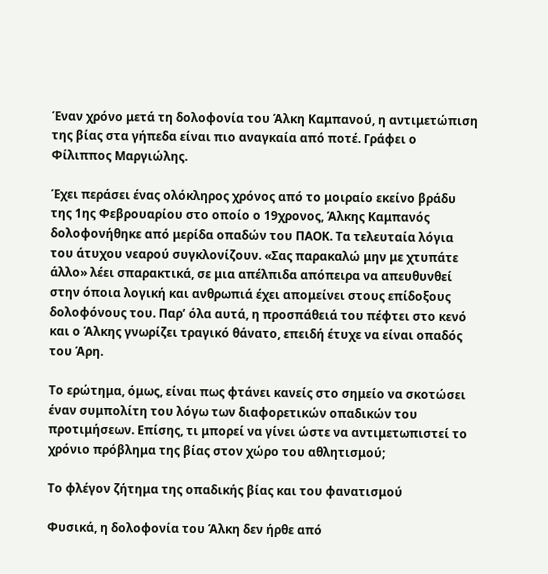Έναν χρόνο μετά τη δολοφονία του Άλκη Καμπανού, η αντιμετώπιση της βίας στα γήπεδα είναι πιο αναγκαία από ποτέ. Γράφει ο Φίλιππος Μαργιώλης.

Έχει περάσει ένας ολόκληρος χρόνος από το μοιραίο εκείνο βράδυ της 1ης Φεβρουαρίου στο οποίο ο 19χρονος, Άλκης Καμπανός δολοφονήθηκε από μερίδα οπαδών του ΠΑΟΚ. Τα τελευταία λόγια του άτυχου νεαρού συγκλονίζουν. «Σας παρακαλώ μην με χτυπάτε άλλο» λέει σπαρακτικά, σε μια απέλπιδα απόπειρα να απευθυνθεί στην όποια λογική και ανθρωπιά έχει απομείνει στους επίδοξους δολοφόνους του. Παρ’ όλα αυτά, η προσπάθειά του πέφτει στο κενό και ο Άλκης γνωρίζει τραγικό θάνατο, επειδή έτυχε να είναι οπαδός του Άρη.

Το ερώτημα, όμως, είναι πως φτάνει κανείς στο σημείο να σκοτώσει έναν συμπολίτη του λόγω των διαφορετικών οπαδικών του προτιμήσεων. Επίσης, τι μπορεί να γίνει ώστε να αντιμετωπιστεί το χρόνιο πρόβλημα της βίας στον χώρο του αθλητισμού;

Το φλέγον ζήτημα της οπαδικής βίας και του φανατισμού

Φυσικά, η δολοφονία του Άλκη δεν ήρθε από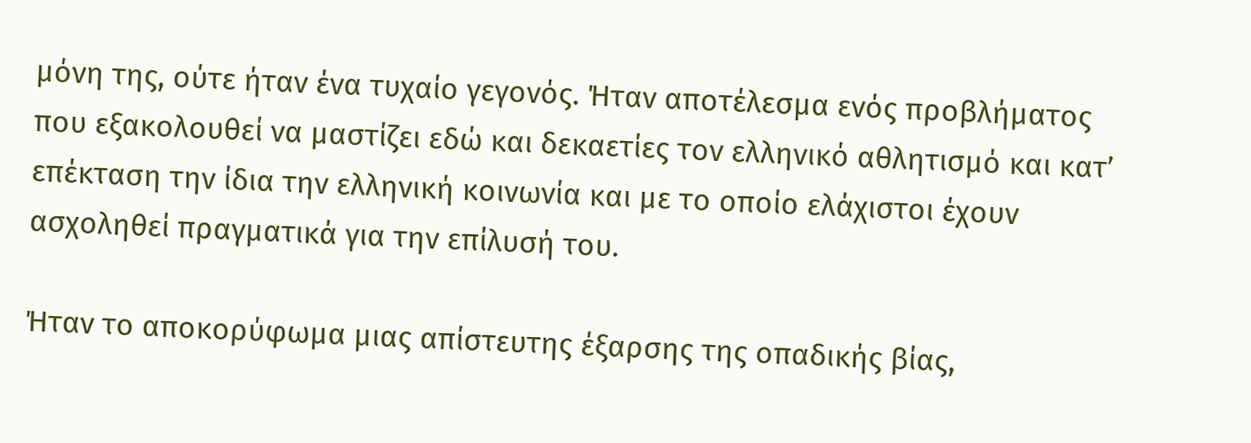μόνη της, ούτε ήταν ένα τυχαίο γεγονός. Ήταν αποτέλεσμα ενός προβλήματος που εξακολουθεί να μαστίζει εδώ και δεκαετίες τον ελληνικό αθλητισμό και κατ’ επέκταση την ίδια την ελληνική κοινωνία και με το οποίο ελάχιστοι έχουν ασχοληθεί πραγματικά για την επίλυσή του.

Ήταν το αποκορύφωμα μιας απίστευτης έξαρσης της οπαδικής βίας,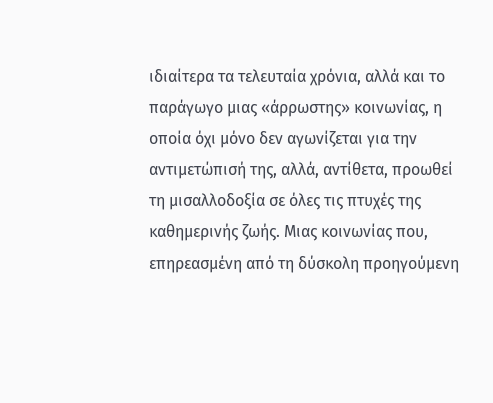ιδιαίτερα τα τελευταία χρόνια, αλλά και το παράγωγο μιας «άρρωστης» κοινωνίας, η οποία όχι μόνο δεν αγωνίζεται για την αντιμετώπισή της, αλλά, αντίθετα, προωθεί τη μισαλλοδοξία σε όλες τις πτυχές της καθημερινής ζωής. Μιας κοινωνίας που, επηρεασμένη από τη δύσκολη προηγούμενη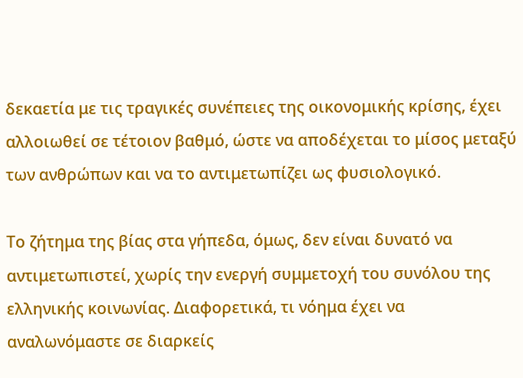δεκαετία με τις τραγικές συνέπειες της οικονομικής κρίσης, έχει αλλοιωθεί σε τέτοιον βαθμό, ώστε να αποδέχεται το μίσος μεταξύ των ανθρώπων και να το αντιμετωπίζει ως φυσιολογικό.

Το ζήτημα της βίας στα γήπεδα, όμως, δεν είναι δυνατό να αντιμετωπιστεί, χωρίς την ενεργή συμμετοχή του συνόλου της ελληνικής κοινωνίας. Διαφορετικά, τι νόημα έχει να αναλωνόμαστε σε διαρκείς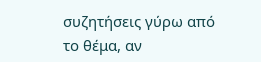συζητήσεις γύρω από το θέμα, αν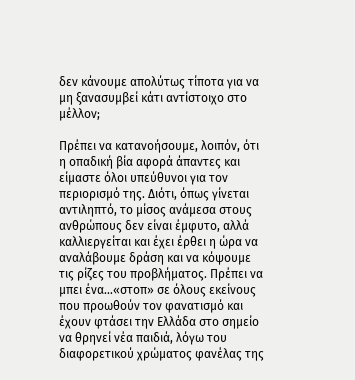δεν κάνουμε απολύτως τίποτα για να μη ξανασυμβεί κάτι αντίστοιχο στο μέλλον;

Πρέπει να κατανοήσουμε, λοιπόν, ότι η οπαδική βία αφορά άπαντες και είμαστε όλοι υπεύθυνοι για τον περιορισμό της. Διότι, όπως γίνεται αντιληπτό, το μίσος ανάμεσα στους ανθρώπους δεν είναι έμφυτο, αλλά καλλιεργείται και έχει έρθει η ώρα να αναλάβουμε δράση και να κόψουμε τις ρίζες του προβλήματος. Πρέπει να μπει ένα…«στοπ» σε όλους εκείνους που προωθούν τον φανατισμό και έχουν φτάσει την Ελλάδα στο σημείο να θρηνεί νέα παιδιά, λόγω του διαφορετικού χρώματος φανέλας της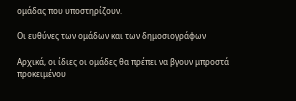ομάδας που υποστηρίζουν.

Οι ευθύνες των ομάδων και των δημοσιογράφων

Αρχικά, οι ίδιες οι ομάδες θα πρέπει να βγουν μπροστά προκειμένου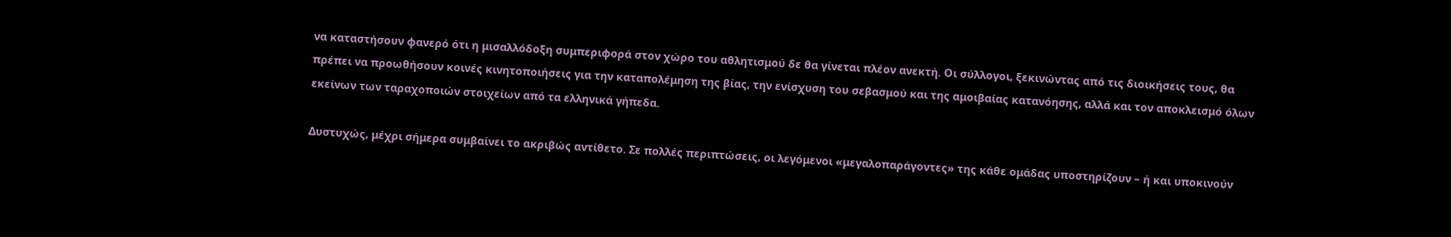να καταστήσουν φανερό ότι η μισαλλόδοξη συμπεριφορά στον χώρο του αθλητισμού δε θα γίνεται πλέον ανεκτή. Οι σύλλογοι, ξεκινώντας από τις διοικήσεις τους, θα πρέπει να προωθήσουν κοινές κινητοποιήσεις για την καταπολέμηση της βίας, την ενίσχυση του σεβασμού και της αμοιβαίας κατανόησης, αλλά και τον αποκλεισμό όλων εκείνων των ταραχοποιών στοιχείων από τα ελληνικά γήπεδα.

Δυστυχώς, μέχρι σήμερα συμβαίνει το ακριβώς αντίθετο. Σε πολλές περιπτώσεις, οι λεγόμενοι «μεγαλοπαράγοντες» της κάθε ομάδας υποστηρίζουν – ή και υποκινούν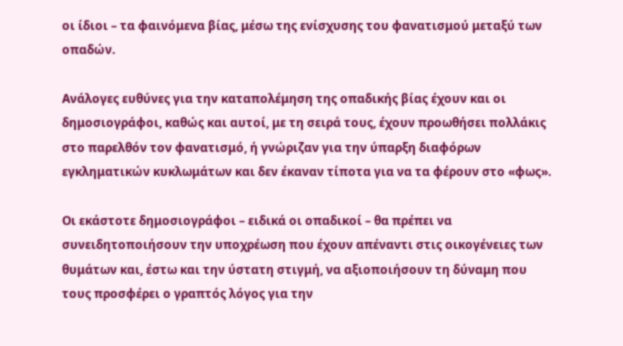οι ίδιοι – τα φαινόμενα βίας, μέσω της ενίσχυσης του φανατισμού μεταξύ των οπαδών.

Ανάλογες ευθύνες για την καταπολέμηση της οπαδικής βίας έχουν και οι δημοσιογράφοι, καθώς και αυτοί, με τη σειρά τους, έχουν προωθήσει πολλάκις στο παρελθόν τον φανατισμό, ή γνώριζαν για την ύπαρξη διαφόρων εγκληματικών κυκλωμάτων και δεν έκαναν τίποτα για να τα φέρουν στο «φως».

Οι εκάστοτε δημοσιογράφοι – ειδικά οι οπαδικοί – θα πρέπει να συνειδητοποιήσουν την υποχρέωση που έχουν απέναντι στις οικογένειες των θυμάτων και, έστω και την ύστατη στιγμή, να αξιοποιήσουν τη δύναμη που τους προσφέρει ο γραπτός λόγος για την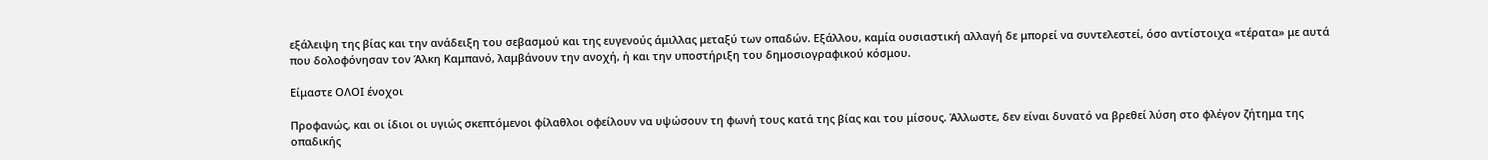εξάλειψη της βίας και την ανάδειξη του σεβασμού και της ευγενούς άμιλλας μεταξύ των οπαδών. Εξάλλου, καμία ουσιαστική αλλαγή δε μπορεί να συντελεστεί, όσο αντίστοιχα «τέρατα» με αυτά που δολοφόνησαν τον Άλκη Καμπανό, λαμβάνουν την ανοχή, ή και την υποστήριξη του δημοσιογραφικού κόσμου.

Είμαστε ΟΛΟΙ ένοχοι

Προφανώς, και οι ίδιοι οι υγιώς σκεπτόμενοι φίλαθλοι οφείλουν να υψώσουν τη φωνή τους κατά της βίας και του μίσους. Άλλωστε, δεν είναι δυνατό να βρεθεί λύση στο φλέγον ζήτημα της οπαδικής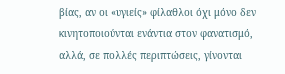βίας, αν οι «υγιείς» φίλαθλοι όχι μόνο δεν κινητοποιούνται ενάντια στον φανατισμό, αλλά, σε πολλές περιπτώσεις, γίνονται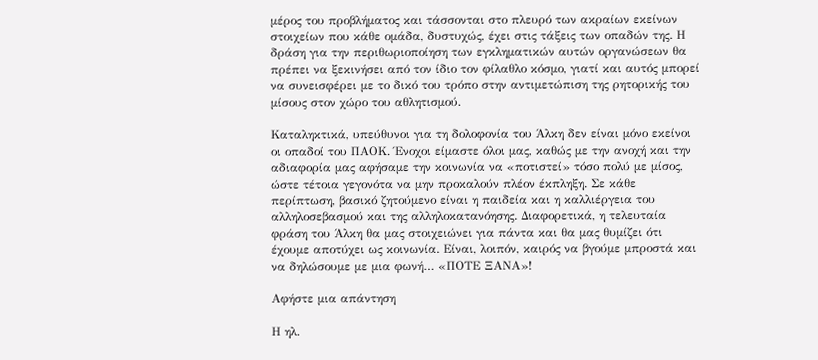μέρος του προβλήματος και τάσσονται στο πλευρό των ακραίων εκείνων στοιχείων που κάθε ομάδα, δυστυχώς, έχει στις τάξεις των οπαδών της. Η δράση για την περιθωριοποίηση των εγκληματικών αυτών οργανώσεων θα πρέπει να ξεκινήσει από τον ίδιο τον φίλαθλο κόσμο, γιατί και αυτός μπορεί να συνεισφέρει με το δικό του τρόπο στην αντιμετώπιση της ρητορικής του μίσους στον χώρο του αθλητισμού.

Καταληκτικά, υπεύθυνοι για τη δολοφονία του Άλκη δεν είναι μόνο εκείνοι οι οπαδοί του ΠΑΟΚ. Ένοχοι είμαστε όλοι μας, καθώς με την ανοχή και την αδιαφορία μας αφήσαμε την κοινωνία να «ποτιστεί» τόσο πολύ με μίσος, ώστε τέτοια γεγονότα να μην προκαλούν πλέον έκπληξη. Σε κάθε περίπτωση, βασικό ζητούμενο είναι η παιδεία και η καλλιέργεια του αλληλοσεβασμού και της αλληλοκατανόησης. Διαφορετικά, η τελευταία φράση του Άλκη θα μας στοιχειώνει για πάντα και θα μας θυμίζει ότι έχουμε αποτύχει ως κοινωνία. Είναι, λοιπόν, καιρός να βγούμε μπροστά και να δηλώσουμε με μια φωνή… «ΠΟΤΕ ΞΑΝΑ»!

Αφήστε μια απάντηση

Η ηλ.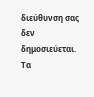διεύθυνση σας δεν δημοσιεύεται. Τα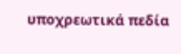υποχρεωτικά πεδία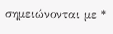σημειώνονται με *